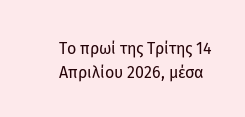Το πρωί της Τρίτης 14 Απριλίου 2026, μέσα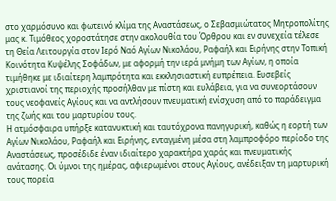στο χαρμόσυνο και φωτεινό κλίμα της Αναστάσεως, ο Σεβασμιώτατος Μητροπολίτης μας κ. Τιμόθεος χοροστάτησε στην ακολουθία του Όρθρου και εν συνεχεία τέλεσε τη Θεία Λειτουργία στον Ιερό Ναό Αγίων Νικολάου, Ραφαήλ και Ειρήνης στην Τοπική Κοινότητα Κυψέλης Σοφάδων, με αφορμή την ιερά μνήμη των Αγίων, η οποία τιμήθηκε με ιδιαίτερη λαμπρότητα και εκκλησιαστική ευπρέπεια. Ευσεβείς χριστιανοί της περιοχής προσήλθαν με πίστη και ευλάβεια, για να συνεορτάσουν τους νεοφανείς Αγίους και να αντλήσουν πνευματική ενίσχυση από το παράδειγμα της ζωής και του μαρτυρίου τους.
Η ατμόσφαιρα υπήρξε κατανυκτική και ταυτόχρονα πανηγυρική, καθώς η εορτή των Αγίων Νικολάου, Ραφαήλ και Ειρήνης, ενταγμένη μέσα στη λαμπροφόρο περίοδο της Αναστάσεως, προσέδιδε έναν ιδιαίτερο χαρακτήρα χαράς και πνευματικής ανάτασης. Οι ύμνοι της ημέρας, αφιερωμένοι στους Αγίους, ανέδειξαν τη μαρτυρική τους πορεία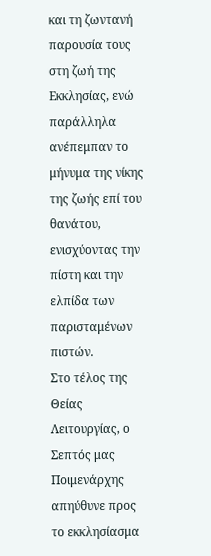και τη ζωντανή παρουσία τους στη ζωή της Εκκλησίας, ενώ παράλληλα ανέπεμπαν το μήνυμα της νίκης της ζωής επί του θανάτου, ενισχύοντας την πίστη και την ελπίδα των παρισταμένων πιστών.
Στο τέλος της Θείας Λειτουργίας, ο Σεπτός μας Ποιμενάρχης απηύθυνε προς το εκκλησίασμα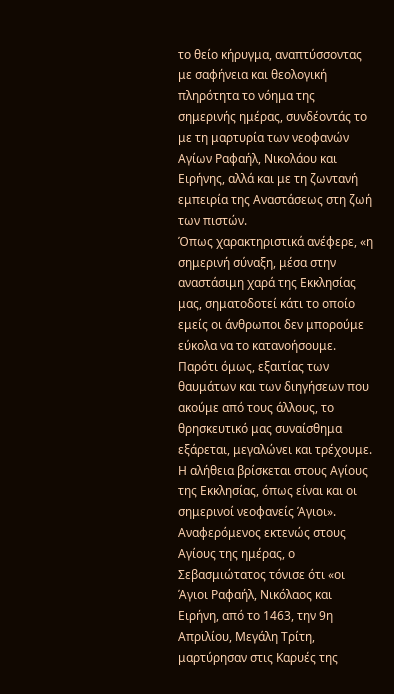το θείο κήρυγμα, αναπτύσσοντας με σαφήνεια και θεολογική πληρότητα το νόημα της σημερινής ημέρας, συνδέοντάς το με τη μαρτυρία των νεοφανών Αγίων Ραφαήλ, Νικολάου και Ειρήνης, αλλά και με τη ζωντανή εμπειρία της Αναστάσεως στη ζωή των πιστών.
Όπως χαρακτηριστικά ανέφερε, «η σημερινή σύναξη, μέσα στην αναστάσιμη χαρά της Εκκλησίας μας, σηματοδοτεί κάτι το οποίο εμείς οι άνθρωποι δεν μπορούμε εύκολα να το κατανοήσουμε. Παρότι όμως, εξαιτίας των θαυμάτων και των διηγήσεων που ακούμε από τους άλλους, το θρησκευτικό μας συναίσθημα εξάρεται, μεγαλώνει και τρέχουμε. Η αλήθεια βρίσκεται στους Αγίους της Εκκλησίας, όπως είναι και οι σημερινοί νεοφανείς Άγιοι».
Αναφερόμενος εκτενώς στους Αγίους της ημέρας, ο Σεβασμιώτατος τόνισε ότι «οι Άγιοι Ραφαήλ, Νικόλαος και Ειρήνη, από το 1463, την 9η Απριλίου, Μεγάλη Τρίτη, μαρτύρησαν στις Καρυές της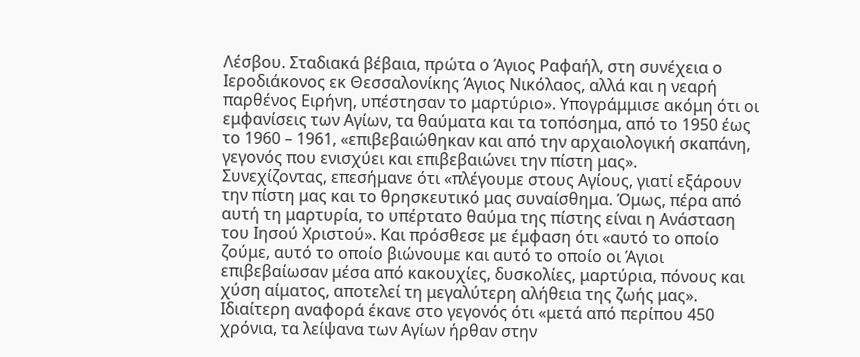Λέσβου. Σταδιακά βέβαια, πρώτα ο Άγιος Ραφαήλ, στη συνέχεια ο Ιεροδιάκονος εκ Θεσσαλονίκης Άγιος Νικόλαος, αλλά και η νεαρή παρθένος Ειρήνη, υπέστησαν το μαρτύριο». Υπογράμμισε ακόμη ότι οι εμφανίσεις των Αγίων, τα θαύματα και τα τοπόσημα, από το 1950 έως το 1960 – 1961, «επιβεβαιώθηκαν και από την αρχαιολογική σκαπάνη, γεγονός που ενισχύει και επιβεβαιώνει την πίστη μας».
Συνεχίζοντας, επεσήμανε ότι «πλέγουμε στους Αγίους, γιατί εξάρουν την πίστη μας και το θρησκευτικό μας συναίσθημα. Όμως, πέρα από αυτή τη μαρτυρία, το υπέρτατο θαύμα της πίστης είναι η Ανάσταση του Ιησού Χριστού». Και πρόσθεσε με έμφαση ότι «αυτό το οποίο ζούμε, αυτό το οποίο βιώνουμε και αυτό το οποίο οι Άγιοι επιβεβαίωσαν μέσα από κακουχίες, δυσκολίες, μαρτύρια, πόνους και χύση αίματος, αποτελεί τη μεγαλύτερη αλήθεια της ζωής μας».
Ιδιαίτερη αναφορά έκανε στο γεγονός ότι «μετά από περίπου 450 χρόνια, τα λείψανα των Αγίων ήρθαν στην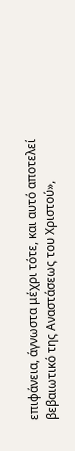επιφάνεια, άγνωστα μέχρι τότε, και αυτό αποτελεί βεβαιωτικό της Αναστάσεως του Χριστού»,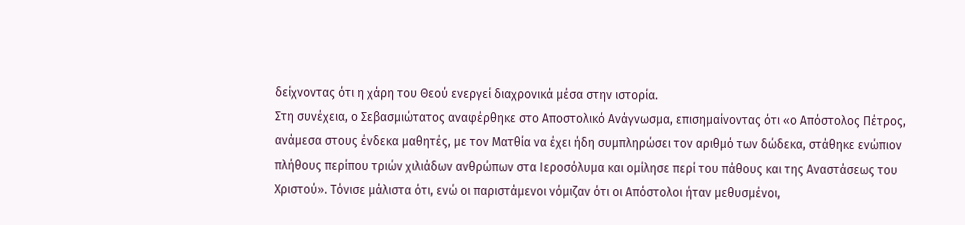δείχνοντας ότι η χάρη του Θεού ενεργεί διαχρονικά μέσα στην ιστορία.
Στη συνέχεια, ο Σεβασμιώτατος αναφέρθηκε στο Αποστολικό Ανάγνωσμα, επισημαίνοντας ότι «ο Απόστολος Πέτρος, ανάμεσα στους ένδεκα μαθητές, με τον Ματθία να έχει ήδη συμπληρώσει τον αριθμό των δώδεκα, στάθηκε ενώπιον πλήθους περίπου τριών χιλιάδων ανθρώπων στα Ιεροσόλυμα και ομίλησε περί του πάθους και της Αναστάσεως του Χριστού». Τόνισε μάλιστα ότι, ενώ οι παριστάμενοι νόμιζαν ότι οι Απόστολοι ήταν μεθυσμένοι,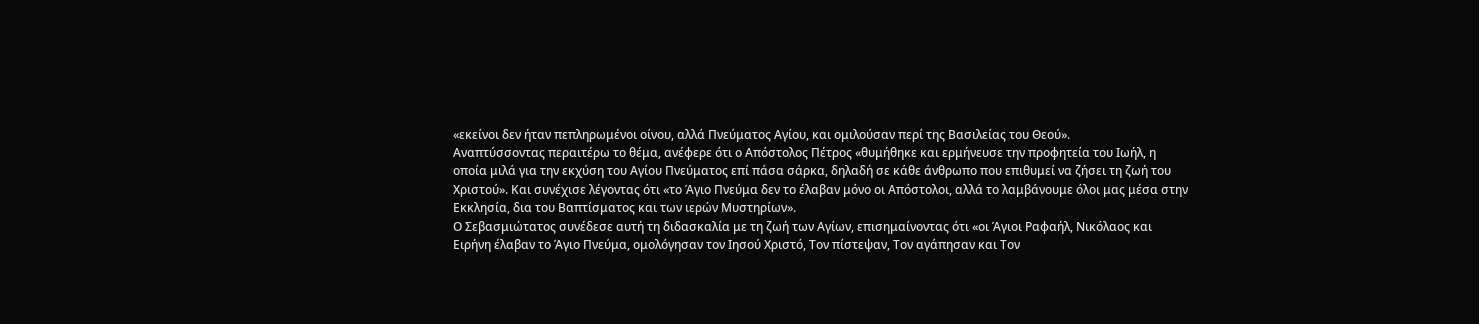«εκείνοι δεν ήταν πεπληρωμένοι οίνου, αλλά Πνεύματος Αγίου, και ομιλούσαν περί της Βασιλείας του Θεού».
Αναπτύσσοντας περαιτέρω το θέμα, ανέφερε ότι ο Απόστολος Πέτρος «θυμήθηκε και ερμήνευσε την προφητεία του Ιωήλ, η οποία μιλά για την εκχύση του Αγίου Πνεύματος επί πάσα σάρκα, δηλαδή σε κάθε άνθρωπο που επιθυμεί να ζήσει τη ζωή του Χριστού». Και συνέχισε λέγοντας ότι «το Άγιο Πνεύμα δεν το έλαβαν μόνο οι Απόστολοι, αλλά το λαμβάνουμε όλοι μας μέσα στην Εκκλησία, δια του Βαπτίσματος και των ιερών Μυστηρίων».
Ο Σεβασμιώτατος συνέδεσε αυτή τη διδασκαλία με τη ζωή των Αγίων, επισημαίνοντας ότι «οι Άγιοι Ραφαήλ, Νικόλαος και Ειρήνη έλαβαν το Άγιο Πνεύμα, ομολόγησαν τον Ιησού Χριστό, Τον πίστεψαν, Τον αγάπησαν και Τον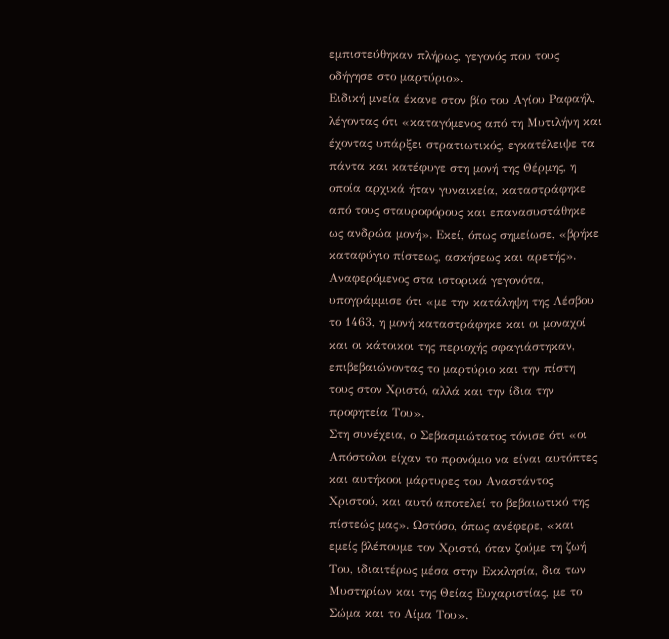εμπιστεύθηκαν πλήρως, γεγονός που τους οδήγησε στο μαρτύριο».
Ειδική μνεία έκανε στον βίο του Αγίου Ραφαήλ, λέγοντας ότι «καταγόμενος από τη Μυτιλήνη και έχοντας υπάρξει στρατιωτικός, εγκατέλειψε τα πάντα και κατέφυγε στη μονή της Θέρμης, η οποία αρχικά ήταν γυναικεία, καταστράφηκε από τους σταυροφόρους και επανασυστάθηκε ως ανδρώα μονή». Εκεί, όπως σημείωσε, «βρήκε καταφύγιο πίστεως, ασκήσεως και αρετής».
Αναφερόμενος στα ιστορικά γεγονότα, υπογράμμισε ότι «με την κατάληψη της Λέσβου το 1463, η μονή καταστράφηκε και οι μοναχοί και οι κάτοικοι της περιοχής σφαγιάστηκαν, επιβεβαιώνοντας το μαρτύριο και την πίστη τους στον Χριστό, αλλά και την ίδια την προφητεία Του».
Στη συνέχεια, ο Σεβασμιώτατος τόνισε ότι «οι Απόστολοι είχαν το προνόμιο να είναι αυτόπτες και αυτήκοοι μάρτυρες του Αναστάντος Χριστού, και αυτό αποτελεί το βεβαιωτικό της πίστεώς μας». Ωστόσο, όπως ανέφερε, «και εμείς βλέπουμε τον Χριστό, όταν ζούμε τη ζωή Του, ιδιαιτέρως μέσα στην Εκκλησία, δια των Μυστηρίων και της Θείας Ευχαριστίας, με το Σώμα και το Αίμα Του».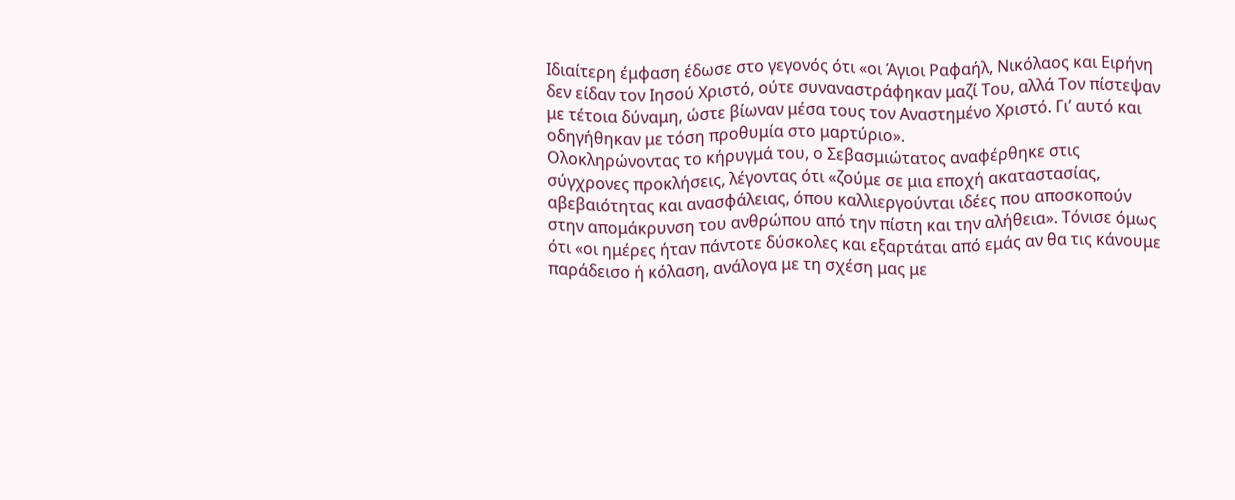Ιδιαίτερη έμφαση έδωσε στο γεγονός ότι «οι Άγιοι Ραφαήλ, Νικόλαος και Ειρήνη δεν είδαν τον Ιησού Χριστό, ούτε συναναστράφηκαν μαζί Του, αλλά Τον πίστεψαν με τέτοια δύναμη, ώστε βίωναν μέσα τους τον Αναστημένο Χριστό. Γι’ αυτό και οδηγήθηκαν με τόση προθυμία στο μαρτύριο».
Ολοκληρώνοντας το κήρυγμά του, ο Σεβασμιώτατος αναφέρθηκε στις σύγχρονες προκλήσεις, λέγοντας ότι «ζούμε σε μια εποχή ακαταστασίας, αβεβαιότητας και ανασφάλειας, όπου καλλιεργούνται ιδέες που αποσκοπούν στην απομάκρυνση του ανθρώπου από την πίστη και την αλήθεια». Τόνισε όμως ότι «οι ημέρες ήταν πάντοτε δύσκολες και εξαρτάται από εμάς αν θα τις κάνουμε παράδεισο ή κόλαση, ανάλογα με τη σχέση μας με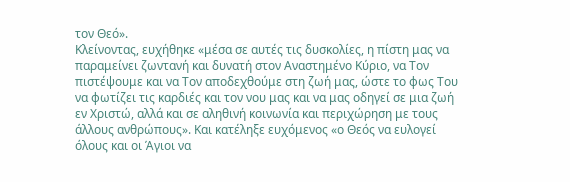τον Θεό».
Κλείνοντας, ευχήθηκε «μέσα σε αυτές τις δυσκολίες, η πίστη μας να παραμείνει ζωντανή και δυνατή στον Αναστημένο Κύριο, να Τον πιστέψουμε και να Τον αποδεχθούμε στη ζωή μας, ώστε το φως Του να φωτίζει τις καρδιές και τον νου μας και να μας οδηγεί σε μια ζωή εν Χριστώ, αλλά και σε αληθινή κοινωνία και περιχώρηση με τους άλλους ανθρώπους». Και κατέληξε ευχόμενος «ο Θεός να ευλογεί όλους και οι Άγιοι να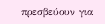πρεσβεύουν για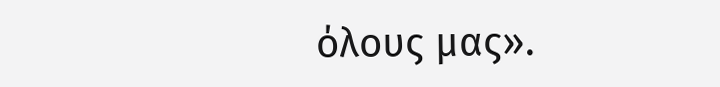όλους μας».